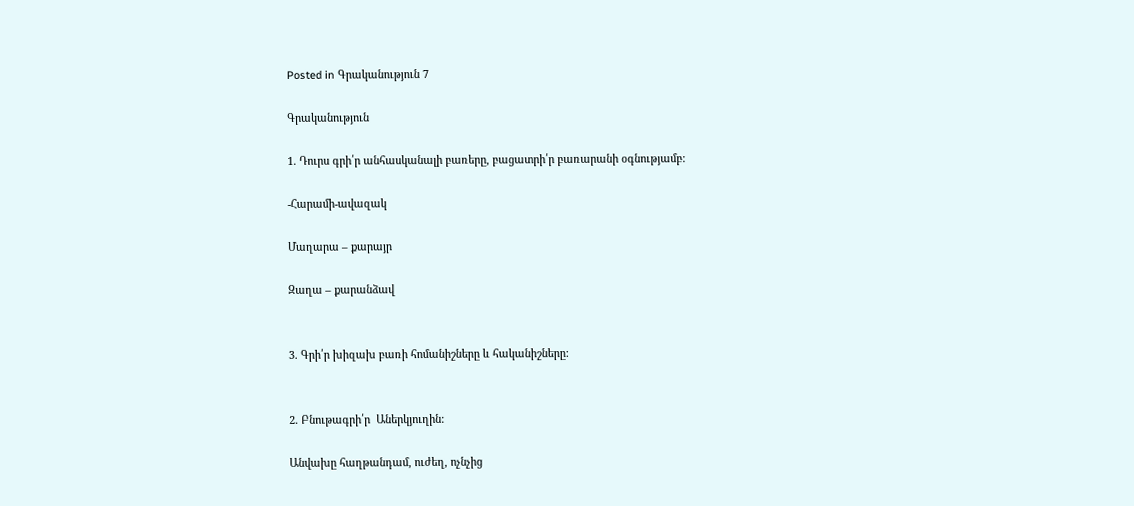Posted in Գրականություն 7

Գրականություն

1. Դուրս գրի՛ր անհասկանալի բառերը, բացատրի՛ր բառարանի օգնությամբ:

-Հարամի-ավազակ

Մաղարա – քարայր

Զաղա – քարանձավ


3. Գրի՛ր խիզախ բառի հոմանիշները և հականիշները:


2. Բնութագրի՛ր  Աներկյուղին:

Անվախը հաղթանդամ, ուժեղ, ոչնչից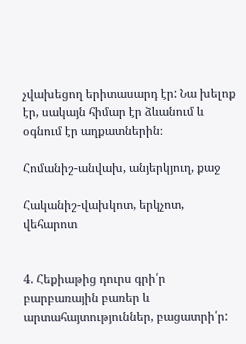չվախեցող երիտասարդ էր: Նա խելոք էր, սակայն հիմար էր ձևանում և օգնում էր աղքատներին։

Հոմանիշ-անվախ, անյերկյուղ, քաջ

Հականիշ-վախկոտ, երկչոտ, վեհարոտ


4. Հեքիաթից դուրս գրի՛ր բարբառային բառեր և արտահայտություններ, բացատրի՛ր: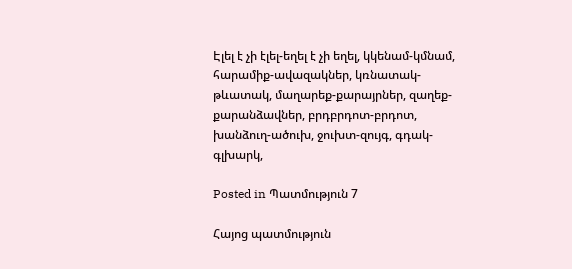Էլել է չի էլել-եղել է չի եղել, կկենամ-կմնամ, հարամիք-ավազակներ, կռնատակ-թևատակ, մաղարեք-քարայրներ, զաղեք-քարանձավներ, բրդբրդոտ-բրդոտ, խանձուղ-ածուխ, ջուխտ-զույգ, գդակ-գլխարկ,

Posted in Պատմություն 7

Հայոց պատմություն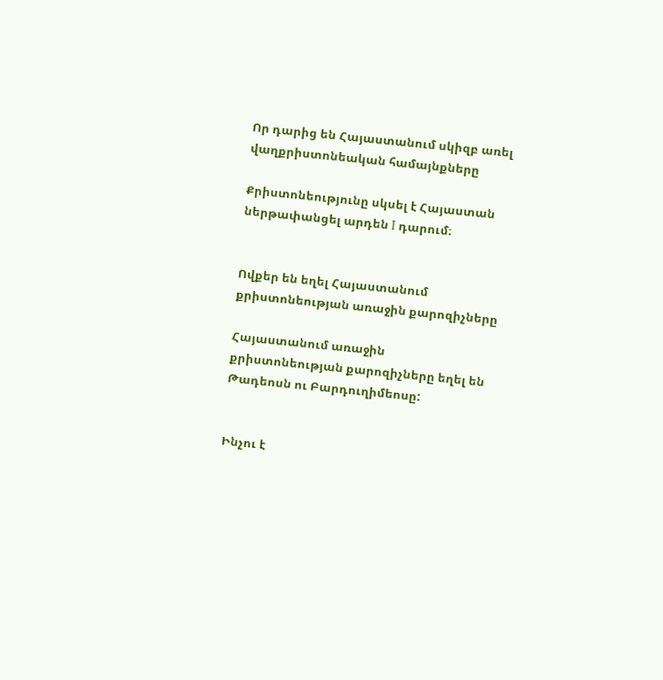Որ դարից են Հայաստանում սկիզբ առել վաղքրիստոնեական համայնքները

Քրիստոնեությունը սկսել է Հայաստան ներթափանցել արդեն I դարում։


Ովքեր են եղել Հայաստանում քրիստոնեության առաջին քարոզիչները

Հայաստանում առաջին քրիստոնեության քարոզիչները եղել են Թադեոսն ու Բարդուղիմեոսը:


Ինչու է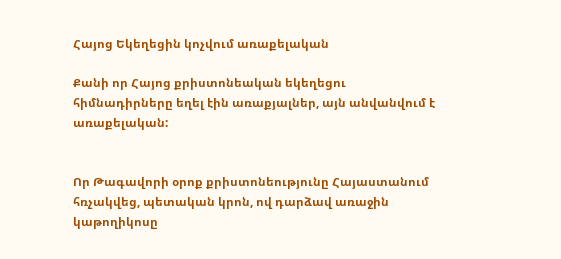Հայոց Եկեղեցին կոչվում առաքելական

Քանի որ Հայոց քրիստոնեական եկեղեցու հիմնադիրները եղել էին առաքյալներ, այն անվանվում է առաքելական:


Որ Թագավորի օրոք քրիստոնեությունը Հայաստանում հռչակվեց, պետական կրոն, ով դարձավ առաջին կաթողիկոսը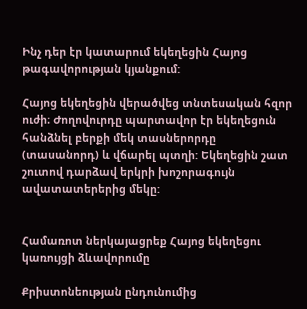Ինչ դեր էր կատարում եկեղեցին Հայոց թագավորության կյանքում:

Հայոց եկեղեցին վերածվեց տնտեսական հզոր ուժի։ Ժողովուրդը պարտավոր էր եկեղեցուն հանձնել բերքի մեկ տասներորդը (տասանորդ) և վճարել պտղի: Եկեղեցին շատ շուտով դարձավ երկրի խոշորագույն ավատատերերից մեկը:


Համառոտ ներկայացրեք Հայոց եկեղեցու կառույցի ձևավորումը

Քրիստոնեության ընդունումից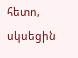հետո, սկսեցին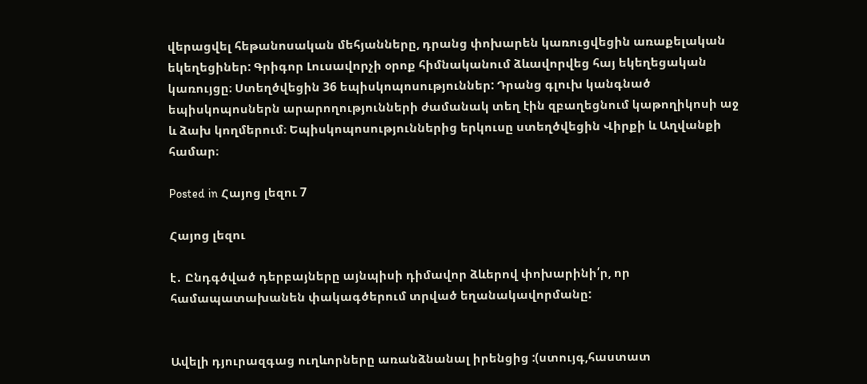վերացվել հեթանոսական մեհյանները, դրանց փոխարեն կառուցվեցին առաքելական եկեղեցիներ: Գրիգոր Լուսավորչի օրոք հիմնականում ձևավորվեց հայ եկեղեցական կառույցը։ Ստեղծվեցին 36 եպիսկոպոսություններ: Դրանց գլուխ կանգնած եպիսկոպոսներն արարողությունների ժամանակ տեղ էին զբաղեցնում կաթողիկոսի աջ և ձախ կողմերում։ Եպիսկոպոսություններից երկուսը ստեղծվեցին Վիրքի և Աղվանքի համար։

Posted in Հայոց լեզու 7

Հայոց լեզու

է․ Ընդգծված դերբայները այնպիսի դիմավոր ձևերով փոխարինի՛ր, որ համապատախանեն փակագծերում տրված եղանակավորմանը:


Ավելի դյուրազգաց ուղևորները առանձնանալ իրենցից :(ստույգ,հաստատ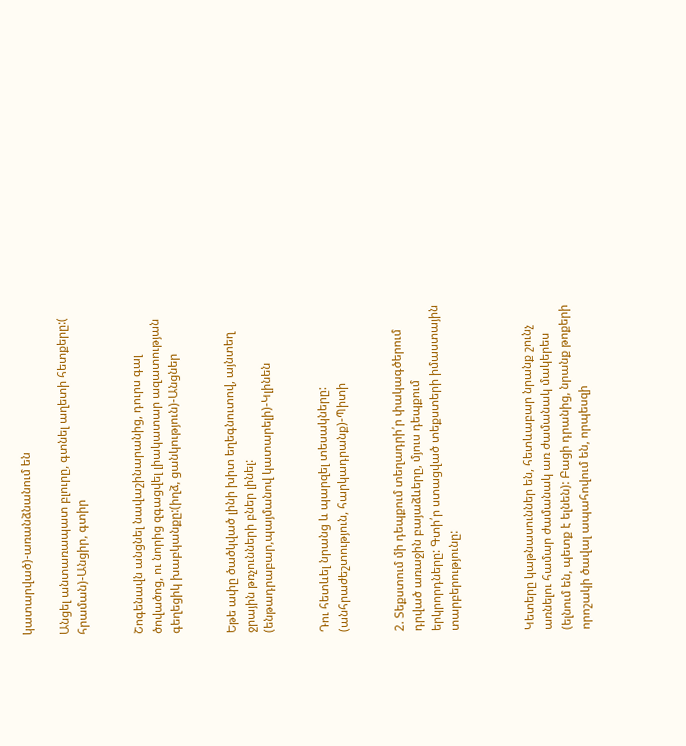կատարված)-առանձնանում են

Անցել անտառապատ բլուրը, գտնել աղետի հետքերը:( հրաման)-Անցիր, գտիր


Շոգենավն անցնել նավաշինարանից, դուրս գալ ծովածոց, ու նորից զգացվել լիակատար ազատության գեղեցիկ խաբկանքը:(իղձ, ցանկություն)-Անցներ


Եթե ափը ծածկված լինի խիտ եղեգնուտով, այնտեղ ջրային թռչունների բներ լինել: (ենթադրաբար,պայմանով կատարելի)-Կլինեն


Դու հետևել նրանց և պարզել տեսակները: (անհրաժեշտություն, հարկադրանք)-Պիտի


2. Տեքստում մի դեպքում տեղադրի՛ր փակագծերում դրված առաջին բայաձևերը, մյուս դեպքում երկրորդները: Գտի՛ր ստացված տեքստերի իմաստային տարբերությունը:



Կետերը կաթնասուններ են, հետևաբար նրանք շունչ առնելու համար ժամանակ առ ժամանակ մակերես (ելնում են, պետք է ելնեն): Բացի դրանից, նրանք թոքերի որոշակի ծավալ ապահովում են, որպեսզի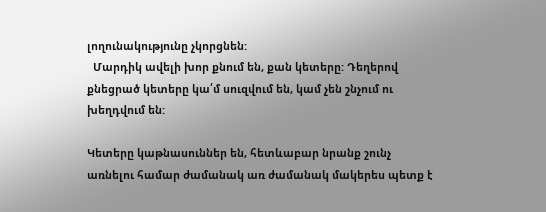լողունակությունը չկորցնեն:
  Մարդիկ ավելի խոր քնում են, քան կետերը: Դեղերով քնեցրած կետերը կա՛մ սուզվում են, կամ չեն շնչում ու խեղդվում են:

Կետերը կաթնասուններ են, հետևաբար նրանք շունչ առնելու համար ժամանակ առ ժամանակ մակերես պետք է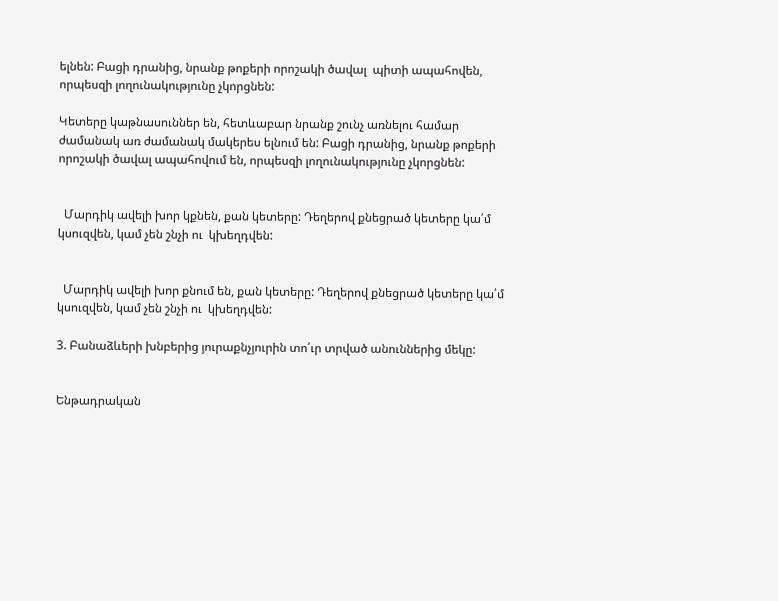ելնեն: Բացի դրանից, նրանք թոքերի որոշակի ծավալ  պիտի ապահովեն, որպեսզի լողունակությունը չկորցնեն:

Կետերը կաթնասուններ են, հետևաբար նրանք շունչ առնելու համար ժամանակ առ ժամանակ մակերես ելնում են: Բացի դրանից, նրանք թոքերի որոշակի ծավալ ապահովում են, որպեսզի լողունակությունը չկորցնեն:


  Մարդիկ ավելի խոր կքնեն, քան կետերը: Դեղերով քնեցրած կետերը կա՛մ կսուզվեն, կամ չեն շնչի ու  կխեղդվեն:


  Մարդիկ ավելի խոր քնում են, քան կետերը: Դեղերով քնեցրած կետերը կա՛մ  կսուզվեն, կամ չեն շնչի ու  կխեղդվեն:

3. Բանաձևերի խնբերից յուրաքնչյուրին տո՛ւր տրված անուններից մեկը:


Ենթադրական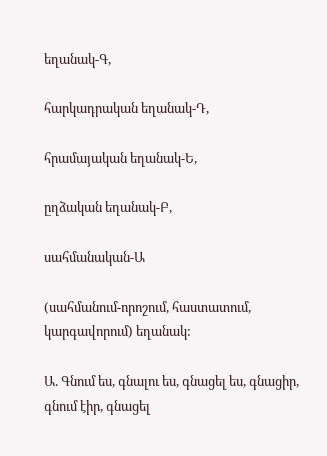եղանակ-Գ,

հարկադրական եղանակ-Դ,

հրամայական եղանակ-Ե,

ըղձական եղանակ-Բ,

սահմանական-Ա

(սահմանում-որոշում, հաստատում, կարգավորում) եղանակ:

Ա. Գնում ես, գնալու ես, գնացել ես, գնացիր, գնում էիր, գնացել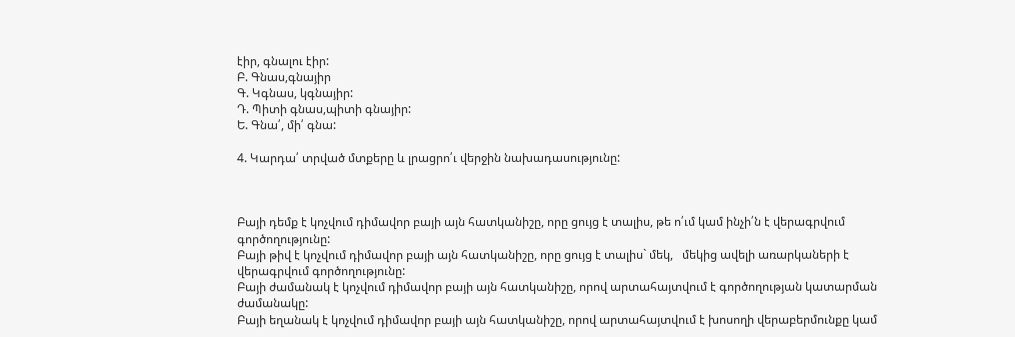էիր, գնալու էիր:
Բ. Գնաս,գնայիր
Գ. Կգնաս, կգնայիր:
Դ. Պիտի գնաս,պիտի գնայիր:
Ե. Գնա՛, մի՛ գնա:

4. Կարդա՛ տրված մտքերը և լրացրո՛ւ վերջին նախադասությունը:



Բայի դեմք է կոչվում դիմավոր բայի այն հատկանիշը, որը ցույց է տալիս, թե ո՛ւմ կամ ինչի՛ն է վերագրվում գործողությունը:
Բայի թիվ է կոչվում դիմավոր բայի այն հատկանիշը, որը ցույց է տալիս` մեկ,   մեկից ավելի առարկաների է վերագրվում գործողությունը:
Բայի ժամանակ է կոչվում դիմավոր բայի այն հատկանիշը, որով արտահայտվում է գործողության կատարման ժամանակը:
Բայի եղանակ է կոչվում դիմավոր բայի այն հատկանիշը, որով արտահայտվում է խոսողի վերաբերմունքը կամ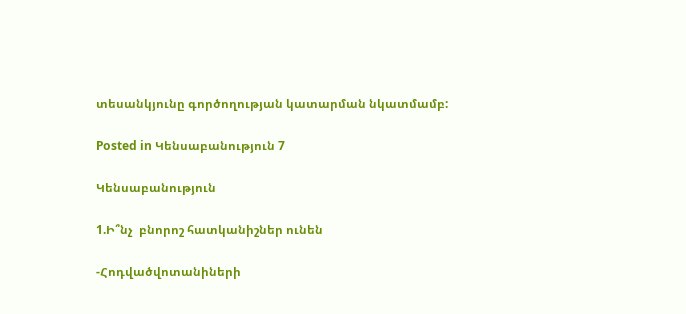տեսանկյունը գործողության կատարման նկատմամբ:

Posted in Կենսաբանություն 7

Կենսաբանություն

1.Ի՞նչ  բնորոշ հատկանիշներ ունեն

-Հոդվածվոտանիների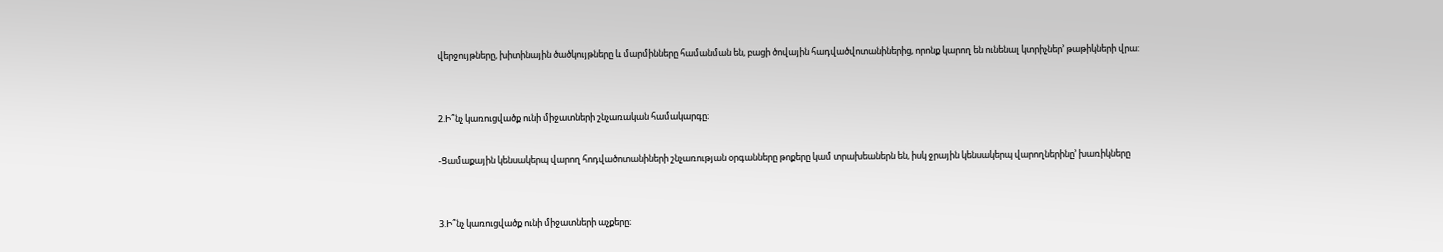վերջույթները, խիտինային ծածկույթները և մարմինները համանման են, բացի ծովային հադվածվոտանիներից, որոնք կարող են ունենալ կտրիչներ’ թաթիկների վրա:


2.Ի՞նչ կառուցվածք ունի միջատների շնչառական համակարգը։

-Ցամաքային կենսակերպ վարող հոդվածոտանիների շնչառության օրգանները թոքերը կամ տրախեաներն են, իսկ ջրային կենսակերպ վարողներինը’ խառիկները


3.Ի՞նչ կառուցվածք ունի միջատների աչքերը։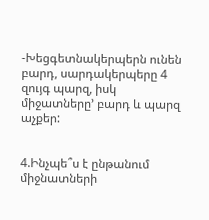-Խեցգետնակերպերն ունեն բարդ, սարդակերպերը 4 զույգ պարզ, իսկ միջատները’ բարդ և պարզ աչքեր:


4.Ինչպե՞ս է ընթանում միջնատների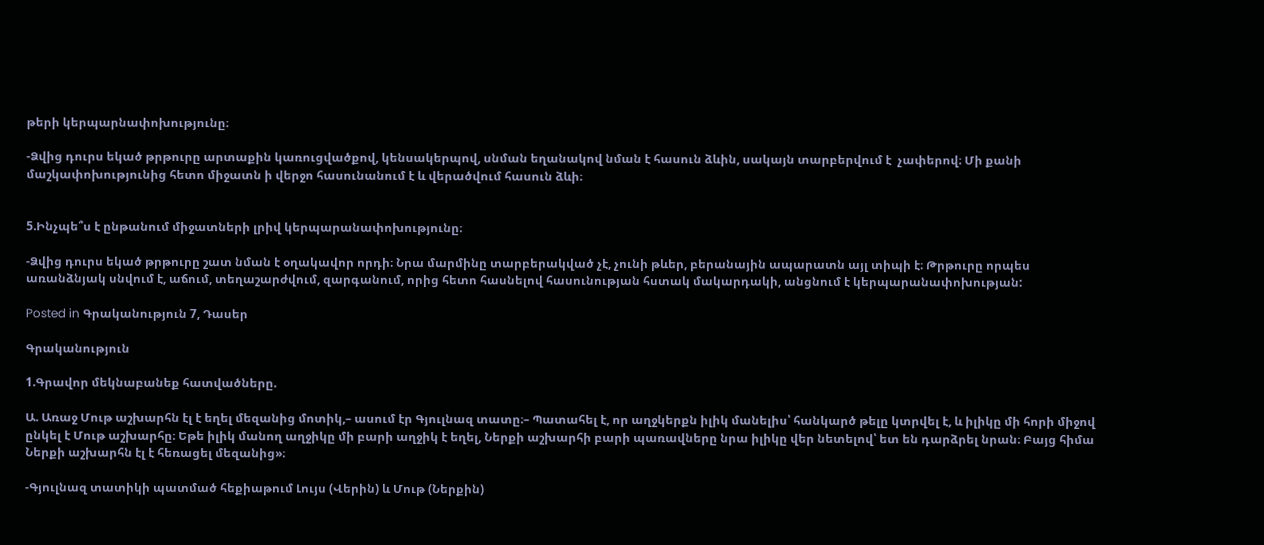թերի կերպարնափոխությունը։

-Ձվից դուրս եկած թրթուրը արտաքին կառուցվածքով, կենսակերպով, սնման եղանակով նման է հասուն ձևին, սակայն տարբերվում է  չափերով։ Մի քանի մաշկափոխությունից հետո միջատն ի վերջո հասունանում է և վերածվում հասուն ձևի։


5.Ինչպե՞ս է ընթանում միջատների լրիվ կերպարանափոխությունը։

-Ձվից դուրս եկած թրթուրը շատ նման է օղակավոր որդի։ Նրա մարմինը տարբերակված չէ, չունի թևեր, բերանային ապարատն այլ տիպի է։ Թրթուրը որպես առանձնյակ սնվում է, աճում, տեղաշարժվում, զարգանում, որից հետո հասնելով հասունության հստակ մակարդակի, անցնում է կերպարանափոխության:

Posted in Գրականություն 7, Դասեր

Գրականություն

1.Գրավոր մեկնաբանեք հատվածները.

Ա. Առաջ Մութ աշխարհն էլ է եղել մեզանից մոտիկ,– ասում էր Գյուլնազ տատը։– Պատահել է, որ աղջկերքն իլիկ մանելիս՝ հանկարծ թելը կտրվել է, և իլիկը մի հորի միջով ընկել է Մութ աշխարհը։ Եթե իլիկ մանող աղջիկը մի բարի աղջիկ է եղել, Ներքի աշխարհի բարի պառավները նրա իլիկը վեր նետելով՝ ետ են դարձրել նրան։ Բայց հիմա Ներքի աշխարհն էլ է հեռացել մեզանից»։

-Գյուլնազ տատիկի պատմած հեքիաթում Լույս (Վերին) և Մութ (Ներքին)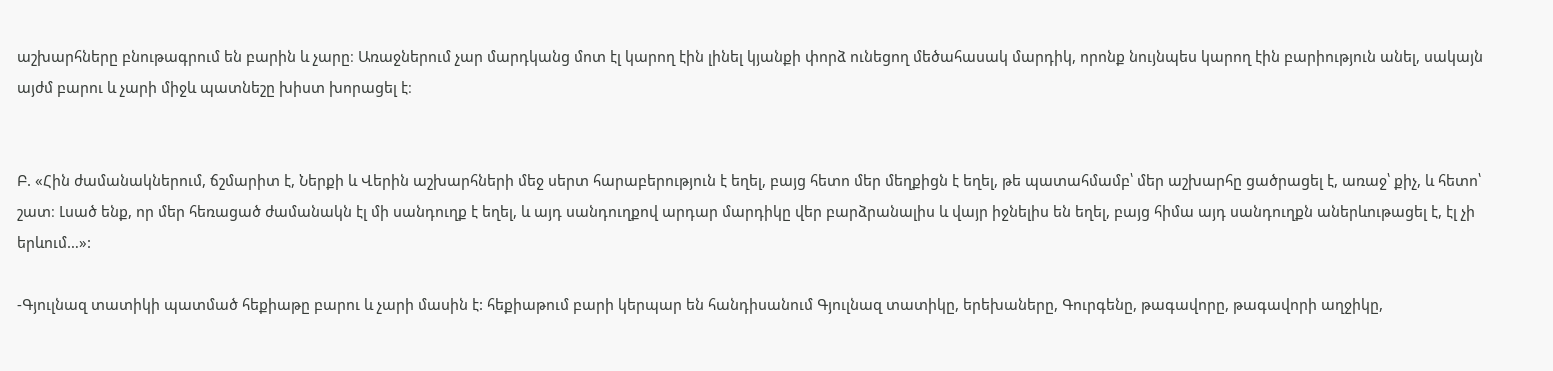աշխարհները բնութագրում են բարին և չարը։ Առաջներում չար մարդկանց մոտ էլ կարող էին լինել կյանքի փորձ ունեցող մեծահասակ մարդիկ, որոնք նույնպես կարող էին բարիություն անել, սակայն այժմ բարու և չարի միջև պատնեշը խիստ խորացել է։


Բ. «Հին ժամանակներում, ճշմարիտ է, Ներքի և Վերին աշխարհների մեջ սերտ հարաբերություն է եղել, բայց հետո մեր մեղքիցն է եղել, թե պատահմամբ՝ մեր աշխարհը ցածրացել է, առաջ՝ քիչ, և հետո՝ շատ։ Լսած ենք, որ մեր հեռացած ժամանակն էլ մի սանդուղք է եղել, և այդ սանդուղքով արդար մարդիկը վեր բարձրանալիս և վայր իջնելիս են եղել, բայց հիմա այդ սանդուղքն աներևութացել է, էլ չի երևում…»:

-Գյուլնազ տատիկի պատմած հեքիաթը բարու և չարի մասին է: հեքիաթում բարի կերպար են հանդիսանում Գյուլնազ տատիկը, երեխաները, Գուրգենը, թագավորը, թագավորի աղջիկը,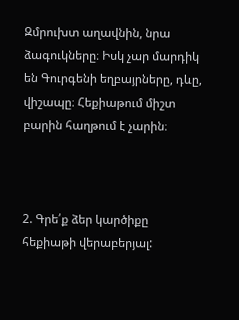Զմրուխտ աղավնին, նրա ձագուկները։ Իսկ չար մարդիկ են Գուրգենի եղբայրները, դևը, վիշապը։ Հեքիաթում միշտ բարին հաղթում է չարին։



2. Գրե՛ք ձեր կարծիքը հեքիաթի վերաբերյալ: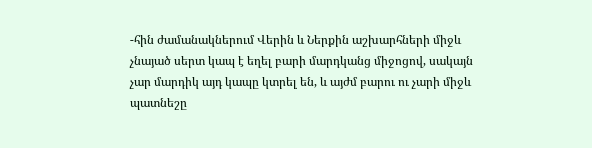-հին ժամանակներում Վերին և Ներքին աշխարհների միջև չնայած սերտ կապ է եղել բարի մարդկանց միջոցով, սակայն չար մարդիկ այդ կապը կտրել են, և այժմ բարու ու չարի միջև պատնեշը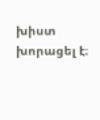խիստ խորացել է։